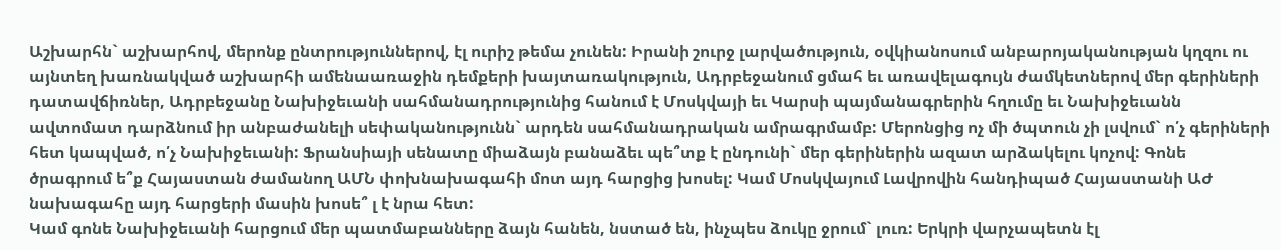Աշխարհն` աշխարհով, մերոնք ընտրություններով, էլ ուրիշ թեմա չունեն: Իրանի շուրջ լարվածություն, օվկիանոսում անբարոյականության կղզու ու այնտեղ խառնակված աշխարհի ամենաառաջին դեմքերի խայտառակություն, Ադրբեջանում ցմահ եւ առավելագույն ժամկետներով մեր գերիների դատավճիռներ, Ադրբեջանը Նախիջեւանի սահմանադրությունից հանում է Մոսկվայի եւ Կարսի պայմանագրերին հղումը եւ Նախիջեւանն ավտոմատ դարձնում իր անբաժանելի սեփականությունն` արդեն սահմանադրական ամրագրմամբ: Մերոնցից ոչ մի ծպտուն չի լսվում` ո՛չ գերիների հետ կապված, ո՛չ Նախիջեւանի: Ֆրանսիայի սենատը միաձայն բանաձեւ պե՞տք է ընդունի` մեր գերիներին ազատ արձակելու կոչով: Գոնե ծրագրում ե՞ք Հայաստան ժամանող ԱՄՆ փոխնախագահի մոտ այդ հարցից խոսել: Կամ Մոսկվայում Լավրովին հանդիպած Հայաստանի ԱԺ նախագահը այդ հարցերի մասին խոսե՞ լ է նրա հետ:
Կամ գոնե Նախիջեւանի հարցում մեր պատմաբանները ձայն հանեն, նստած են, ինչպես ձուկը ջրում` լուռ: Երկրի վարչապետն էլ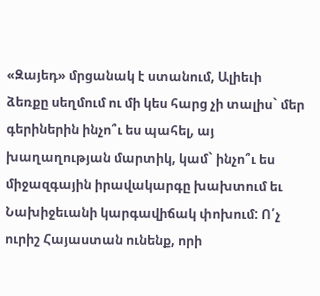«Զայեդ» մրցանակ է ստանում, Ալիեւի ձեռքը սեղմում ու մի կես հարց չի տալիս` մեր գերիներին ինչո՞ւ ես պահել, այ խաղաղության մարտիկ, կամ` ինչո՞ւ ես միջազգային իրավակարգը խախտում եւ Նախիջեւանի կարգավիճակ փոխում: Ո՛չ ուրիշ Հայաստան ունենք, որի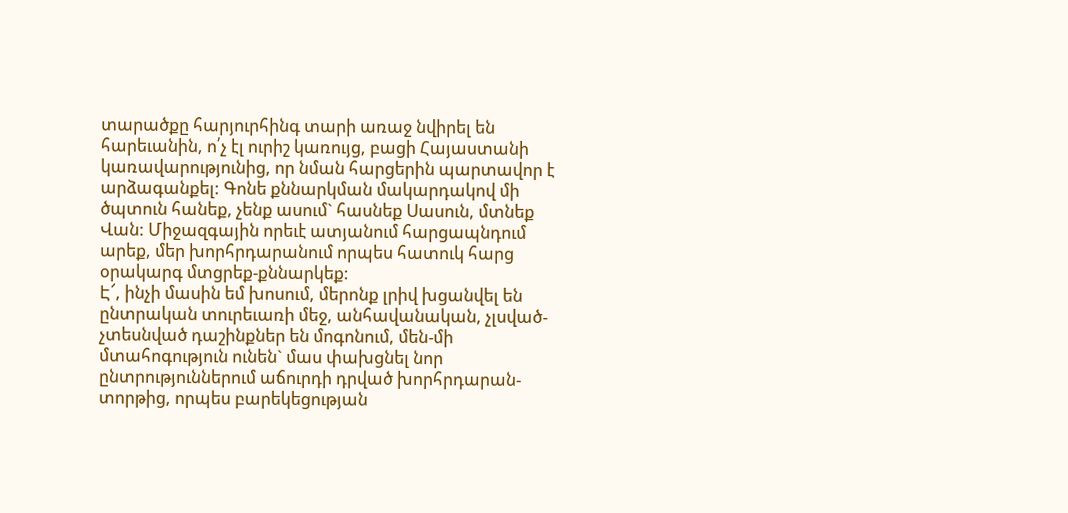տարածքը հարյուրհինգ տարի առաջ նվիրել են հարեւանին, ո՛չ էլ ուրիշ կառույց, բացի Հայաստանի կառավարությունից, որ նման հարցերին պարտավոր է արձագանքել: Գոնե քննարկման մակարդակով մի ծպտուն հանեք, չենք ասում` հասնեք Սասուն, մտնեք Վան: Միջազգային որեւէ ատյանում հարցապնդում արեք, մեր խորհրդարանում որպես հատուկ հարց օրակարգ մտցրեք-քննարկեք:
Է՜, ինչի մասին եմ խոսում, մերոնք լրիվ խցանվել են ընտրական տուրեւառի մեջ, անհավանական, չլսված-չտեսնված դաշինքներ են մոգոնում, մեն-մի մտահոգություն ունեն` մաս փախցնել նոր ընտրություններում աճուրդի դրված խորհրդարան-տորթից, որպես բարեկեցության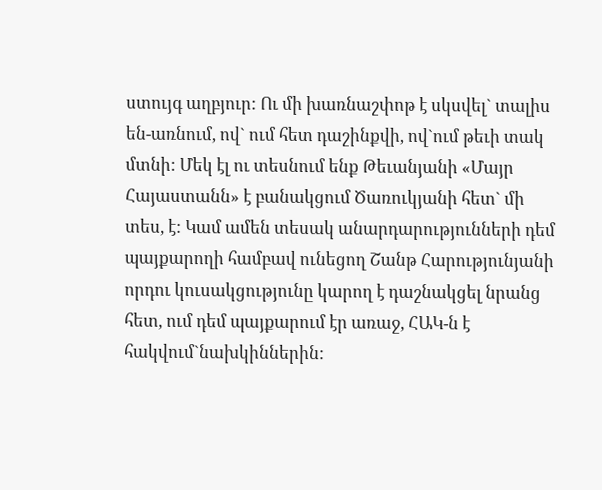ստույգ աղբյուր: Ու մի խառնաշփոթ է սկսվել` տալիս են-առնում, ով` ում հետ դաշինքվի, ով`ում թեւի տակ մտնի: Մեկ էլ ու տեսնում ենք Թեւանյանի «Մայր Հայաստանն» է բանակցում Ծառուկյանի հետ` մի տես, է: Կամ ամեն տեսակ անարդարությունների դեմ պայքարողի համբավ ունեցող Շանթ Հարությունյանի որդու կուսակցությունը կարող է դաշնակցել նրանց հետ, ում դեմ պայքարում էր առաջ, ՀԱԿ-ն է հակվում`նախկիններին: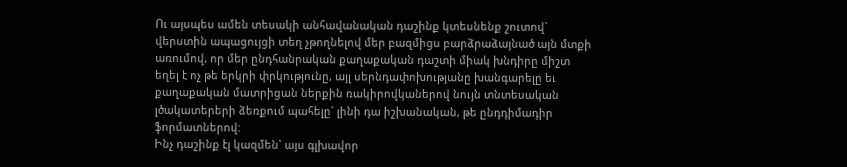Ու այսպես ամեն տեսակի անհավանական դաշինք կտեսնենք շուտով` վերստին ապացույցի տեղ չթողնելով մեր բազմիցս բարձրաձայնած այն մտքի առումով, որ մեր ընդհանրական քաղաքական դաշտի միակ խնդիրը միշտ եղել է ոչ թե երկրի փրկությունը, այլ սերնդափոխությանը խանգարելը եւ քաղաքական մատրիցան ներքին ռակիրովկաներով նույն տնտեսական լծակատերերի ձեռքում պահելը` լինի դա իշխանական, թե ընդդիմադիր ֆորմատներով:
Ինչ դաշինք էլ կազմեն` այս գլխավոր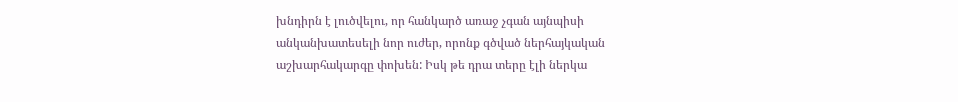խնդիրն է լուծվելու, որ հանկարծ առաջ չգան այնպիսի անկանխատեսելի նոր ուժեր, որոնք գծված ներհայկական աշխարհակարգը փոխեն: Իսկ թե դրա տերը էլի ներկա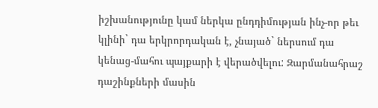իշխանությունը կամ ներկա ընդդիմության ինչ-որ թեւ կլինի` դա երկրորդական է, չնայած` ներսում դա կենաց-մահու պայքարի է վերածվելու: Զարմանահրաշ դաշինքների մասին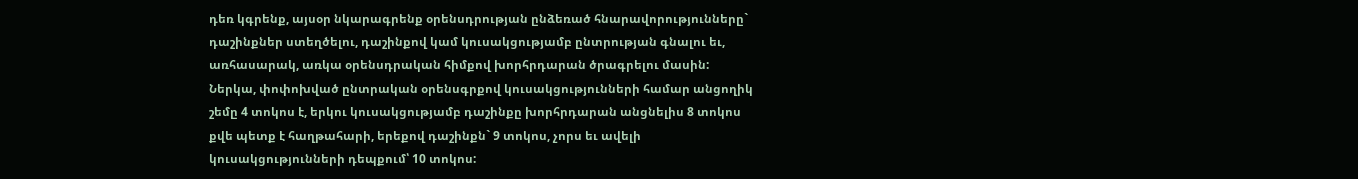դեռ կգրենք, այսօր նկարագրենք օրենսդրության ընձեռած հնարավորությունները` դաշինքներ ստեղծելու, դաշինքով կամ կուսակցությամբ ընտրության գնալու եւ, առհասարակ, առկա օրենսդրական հիմքով խորհրդարան ծրագրելու մասին:
Ներկա, փոփոխված ընտրական օրենսգրքով կուսակցությունների համար անցողիկ շեմը 4 տոկոս է, երկու կուսակցությամբ դաշինքը խորհրդարան անցնելիս 8 տոկոս քվե պետք է հաղթահարի, երեքով դաշինքն` 9 տոկոս, չորս եւ ավելի կուսակցությունների դեպքում՝ 10 տոկոս: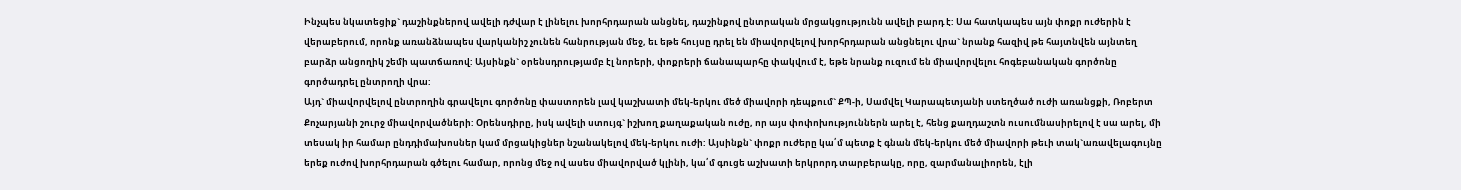Ինչպես նկատեցիք` դաշինքներով ավելի դժվար է լինելու խորհրդարան անցնել, դաշինքով ընտրական մրցակցությունն ավելի բարդ է: Սա հատկապես այն փոքր ուժերին է վերաբերում, որոնք առանձնապես վարկանիշ չունեն հանրության մեջ, եւ եթե հույսը դրել են միավորվելով խորհրդարան անցնելու վրա` նրանք հազիվ թե հայտնվեն այնտեղ բարձր անցողիկ շեմի պատճառով: Այսինքն` օրենսդրությամբ էլ նորերի, փոքրերի ճանապարհը փակվում է, եթե նրանք ուզում են միավորվելու հոգեբանական գործոնը գործադրել ընտրողի վրա:
Այդ` միավորվելով ընտրողին գրավելու գործոնը փաստորեն լավ կաշխատի մեկ-երկու մեծ միավորի դեպքում` ՔՊ-ի, Սամվել Կարապետյանի ստեղծած ուժի առանցքի, Ռոբերտ Քոչարյանի շուրջ միավորվածների: Օրենսդիրը, իսկ ավելի ստույգ` իշխող քաղաքական ուժը, որ այս փոփոխություններն արել է, հենց քաղդաշտն ուսումնասիրելով է սա արել, մի տեսակ իր համար ընդդիմախոսներ կամ մրցակիցներ նշանակելով մեկ-երկու ուժի: Այսինքն` փոքր ուժերը կա՛մ պետք է գնան մեկ-երկու մեծ միավորի թեւի տակ`առավելագույնը երեք ուժով խորհրդարան գծելու համար, որոնց մեջ ով ասես միավորված կլինի, կա՛մ գուցե աշխատի երկրորդ տարբերակը, որը, զարմանալիորեն, էլի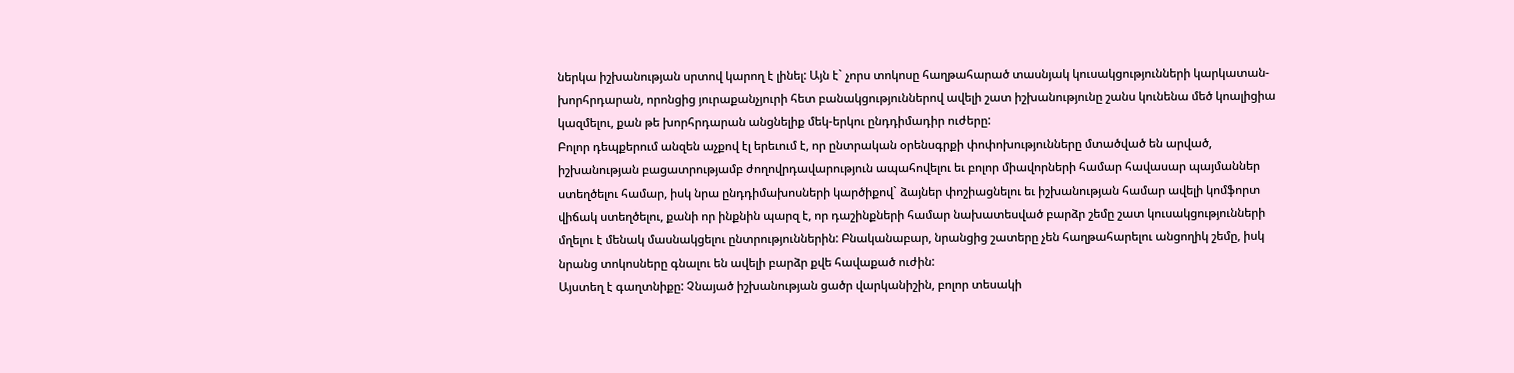ներկա իշխանության սրտով կարող է լինել: Այն է` չորս տոկոսը հաղթահարած տասնյակ կուսակցությունների կարկատան- խորհրդարան, որոնցից յուրաքանչյուրի հետ բանակցություններով ավելի շատ իշխանությունը շանս կունենա մեծ կոալիցիա կազմելու, քան թե խորհրդարան անցնելիք մեկ-երկու ընդդիմադիր ուժերը:
Բոլոր դեպքերում անզեն աչքով էլ երեւում է, որ ընտրական օրենսգրքի փոփոխությունները մտածված են արված, իշխանության բացատրությամբ ժողովրդավարություն ապահովելու եւ բոլոր միավորների համար հավասար պայմաններ ստեղծելու համար, իսկ նրա ընդդիմախոսների կարծիքով` ձայներ փոշիացնելու եւ իշխանության համար ավելի կոմֆորտ վիճակ ստեղծելու, քանի որ ինքնին պարզ է, որ դաշինքների համար նախատեսված բարձր շեմը շատ կուսակցությունների մղելու է մենակ մասնակցելու ընտրություններին: Բնականաբար, նրանցից շատերը չեն հաղթահարելու անցողիկ շեմը, իսկ նրանց տոկոսները գնալու են ավելի բարձր քվե հավաքած ուժին:
Այստեղ է գաղտնիքը: Չնայած իշխանության ցածր վարկանիշին, բոլոր տեսակի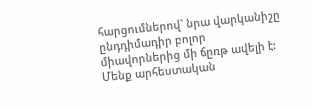հարցումներով` նրա վարկանիշը ընդդիմադիր բոլոր միավորներից մի ճըռթ ավելի է:
Մենք արհեստական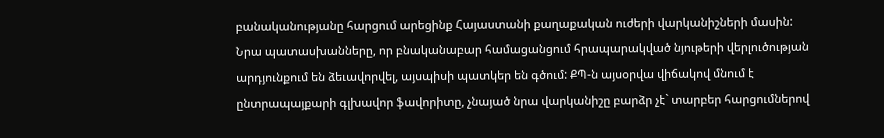բանականությանը հարցում արեցինք Հայաստանի քաղաքական ուժերի վարկանիշների մասին: Նրա պատասխանները, որ բնականաբար համացանցում հրապարակված նյութերի վերլուծության արդյունքում են ձեւավորվել, այսպիսի պատկեր են գծում: ՔՊ-ն այսօրվա վիճակով մնում է ընտրապայքարի գլխավոր ֆավորիտը, չնայած նրա վարկանիշը բարձր չէ` տարբեր հարցումներով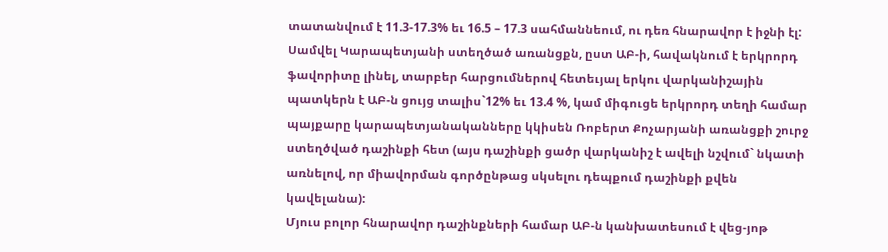տատանվում է 11.3-17.3% եւ 16.5 – 17.3 սահմաննեում, ու դեռ հնարավոր է իջնի էլ: Սամվել Կարապետյանի ստեղծած առանցքն, ըստ ԱԲ-ի, հավակնում է երկրորդ ֆավորիտը լինել, տարբեր հարցումներով հետեւյալ երկու վարկանիշային պատկերն է ԱԲ-ն ցույց տալիս`12% եւ 13.4 %, կամ միգուցե երկրորդ տեղի համար պայքարը կարապետյանականները կկիսեն Ռոբերտ Քոչարյանի առանցքի շուրջ ստեղծված դաշինքի հետ (այս դաշինքի ցածր վարկանիշ է ավելի նշվում` նկատի առնելով, որ միավորման գործընթաց սկսելու դեպքում դաշինքի քվեն կավելանա):
Մյուս բոլոր հնարավոր դաշինքների համար ԱԲ-ն կանխատեսում է վեց-յոթ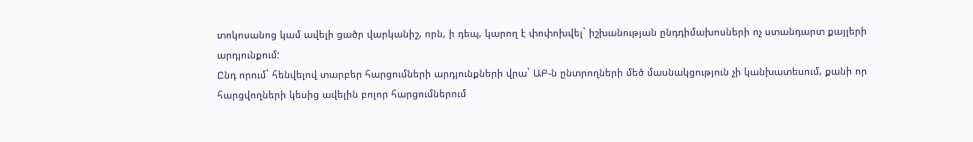տոկոսանոց կամ ավելի ցածր վարկանիշ, որն, ի դեպ, կարող է փոփոխվել` իշխանության ընդդիմախոսների ոչ ստանդարտ քայլերի արդյունքում:
Ընդ որում` հենվելով տարբեր հարցումների արդյունքների վրա` ԱԲ-ն ընտրողների մեծ մասնակցություն չի կանխատեսում, քանի որ հարցվողների կեսից ավելին բոլոր հարցումներում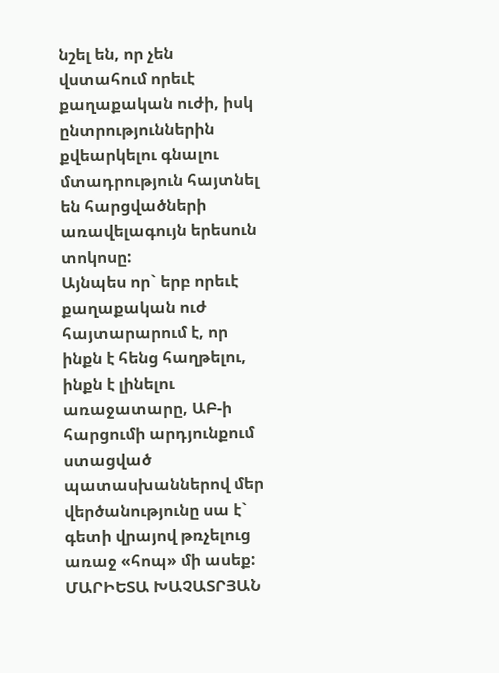նշել են, որ չեն վստահում որեւէ քաղաքական ուժի, իսկ ընտրություններին քվեարկելու գնալու մտադրություն հայտնել են հարցվածների առավելագույն երեսուն տոկոսը:
Այնպես որ` երբ որեւէ քաղաքական ուժ հայտարարում է, որ ինքն է հենց հաղթելու, ինքն է լինելու առաջատարը, ԱԲ-ի հարցումի արդյունքում ստացված պատասխաններով մեր վերծանությունը սա է` գետի վրայով թռչելուց առաջ «հոպ» մի ասեք:
ՄԱՐԻԵՏԱ ԽԱՉԱՏՐՅԱՆ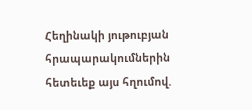Հեղինակի յութուբյան հրապարակումներին հետեւեք այս հղումով.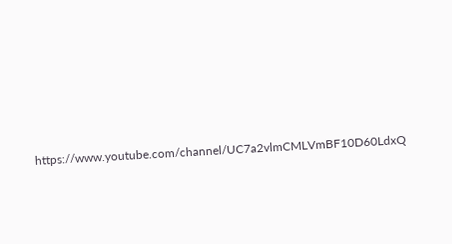https://www.youtube.com/channel/UC7a2vlmCMLVmBF10D60LdxQ